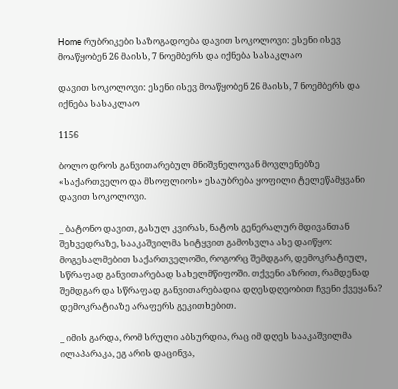Home რუბრიკები საზოგადოება დავით სოკოლოვი: ესენი ისევ მოაწყობენ 26 მაისს, 7 ნოემბერს და იქნება სასაკლაო

დავით სოკოლოვი: ესენი ისევ მოაწყობენ 26 მაისს, 7 ნოემბერს და იქნება სასაკლაო

1156

ბოლო დროს განვითარებულ მნიშვნელოვან მოვლენებზე «საქართველო და მსოფლიოს» ესაუბრება ყოფილი ტელეწამყვანი დავით სოკოლოვი.

_ ბატონო დავით, გასულ კვირას, ნატოს გენერალურ მდივანთან შეხვედრაზე, სააკაშვილმა სიტყვით გამოსვლა ასე დაიწყო: მოგესალმებით საქართველოში, როგორც შემდგარ, დემოკრატიულ, სწრაფად განვითარებად სახელმწიფოში. თქვენი აზრით, რამდენად შემდგარ და სწრაფად განვითარებადია დღესდღეობით ჩვენი ქვეყანა? დემოკრატიაზე არაფერს გეკითხებით.

_ იმის გარდა, რომ სრული აბსურდია, რაც იმ დღეს სააკაშვილმა ილაპარაკა, ეგ არის დაცინვა,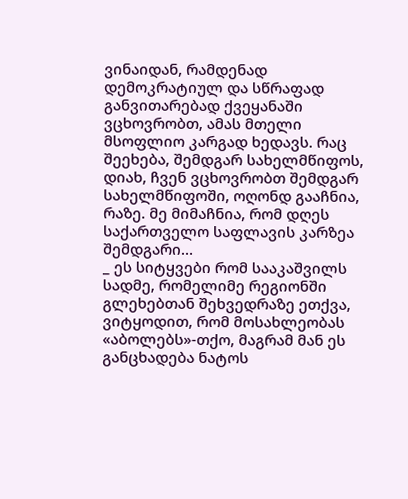ვინაიდან, რამდენად დემოკრატიულ და სწრაფად განვითარებად ქვეყანაში ვცხოვრობთ, ამას მთელი მსოფლიო კარგად ხედავს. რაც შეეხება, შემდგარ სახელმწიფოს, დიახ, ჩვენ ვცხოვრობთ შემდგარ სახელმწიფოში, ოღონდ გააჩნია, რაზე. მე მიმაჩნია, რომ დღეს საქართველო საფლავის კარზეა შემდგარი…
_ ეს სიტყვები რომ სააკაშვილს სადმე, რომელიმე რეგიონში გლეხებთან შეხვედრაზე ეთქვა, ვიტყოდით, რომ მოსახლეობას «აბოლებს»-თქო, მაგრამ მან ეს განცხადება ნატოს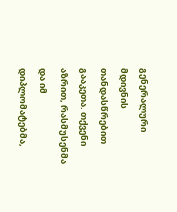გენერალური მდივნის თანდასწრებით გააკეთა. თქვენი აზრით, რასმუსენმა და იმ დიპლომატებმა,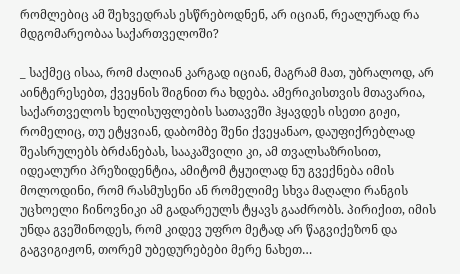რომლებიც ამ შეხვედრას ესწრებოდნენ, არ იციან, რეალურად რა მდგომარეობაა საქართველოში?

_ საქმეც ისაა, რომ ძალიან კარგად იციან, მაგრამ მათ, უბრალოდ, არ აინტერესებთ, ქვეყნის შიგნით რა ხდება. ამერიკისთვის მთავარია, საქართველოს ხელისუფლების სათავეში ჰყავდეს ისეთი გიჟი, რომელიც, თუ ეტყვიან, დაბომბე შენი ქვეყანაო, დაუფიქრებლად შეასრულებს ბრძანებას, სააკაშვილი კი, ამ თვალსაზრისით, იდეალური პრეზიდენტია, ამიტომ ტყუილად ნუ გვექნება იმის მოლოდინი, რომ რასმუსენი ან რომელიმე სხვა მაღალი რანგის უცხოელი ჩინოვნიკი ამ გადარეულს ტყავს გააძრობს. პირიქით, იმის უნდა გვეშინოდეს, რომ კიდევ უფრო მეტად არ წაგვიქეზონ და გაგვიგიჟონ, თორემ უბედურებები მერე ნახეთ…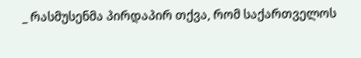_ რასმუსენმა პირდაპირ თქვა, რომ საქართველოს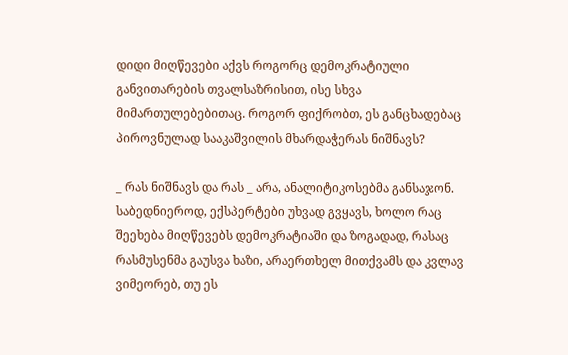დიდი მიღწევები აქვს როგორც დემოკრატიული განვითარების თვალსაზრისით, ისე სხვა მიმართულებებითაც. როგორ ფიქრობთ, ეს განცხადებაც პიროვნულად სააკაშვილის მხარდაჭერას ნიშნავს?

_ რას ნიშნავს და რას _ არა, ანალიტიკოსებმა განსაჯონ. საბედნიეროდ, ექსპერტები უხვად გვყავს, ხოლო რაც შეეხება მიღწევებს დემოკრატიაში და ზოგადად, რასაც რასმუსენმა გაუსვა ხაზი, არაერთხელ მითქვამს და კვლავ ვიმეორებ, თუ ეს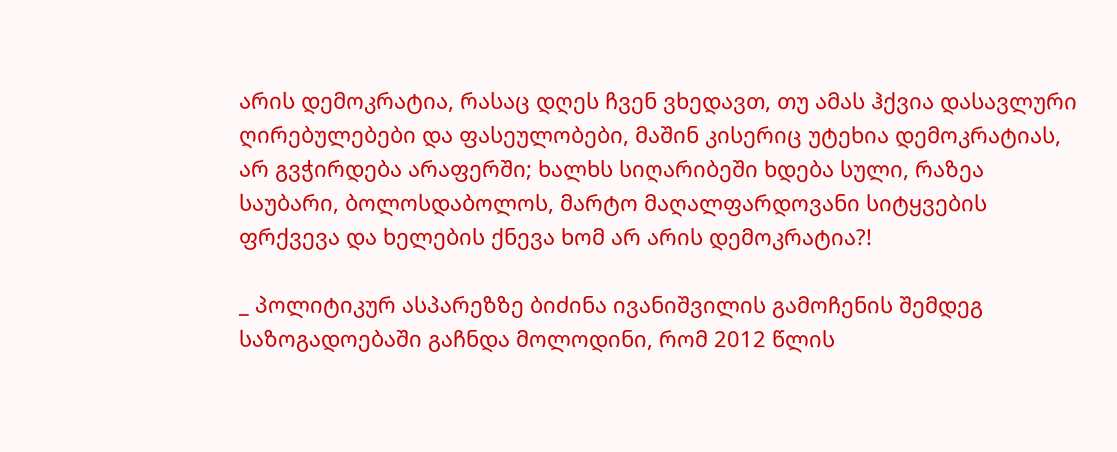არის დემოკრატია, რასაც დღეს ჩვენ ვხედავთ, თუ ამას ჰქვია დასავლური ღირებულებები და ფასეულობები, მაშინ კისერიც უტეხია დემოკრატიას, არ გვჭირდება არაფერში; ხალხს სიღარიბეში ხდება სული, რაზეა საუბარი, ბოლოსდაბოლოს, მარტო მაღალფარდოვანი სიტყვების ფრქვევა და ხელების ქნევა ხომ არ არის დემოკრატია?!

_ პოლიტიკურ ასპარეზზე ბიძინა ივანიშვილის გამოჩენის შემდეგ საზოგადოებაში გაჩნდა მოლოდინი, რომ 2012 წლის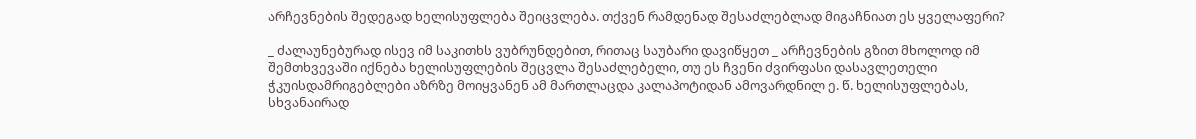არჩევნების შედეგად ხელისუფლება შეიცვლება. თქვენ რამდენად შესაძლებლად მიგაჩნიათ ეს ყველაფერი?

_ ძალაუნებურად ისევ იმ საკითხს ვუბრუნდებით, რითაც საუბარი დავიწყეთ _ არჩევნების გზით მხოლოდ იმ შემთხვევაში იქნება ხელისუფლების შეცვლა შესაძლებელი, თუ ეს ჩვენი ძვირფასი დასავლეთელი ჭკუისდამრიგებლები აზრზე მოიყვანენ ამ მართლაცდა კალაპოტიდან ამოვარდნილ ე. წ. ხელისუფლებას, სხვანაირად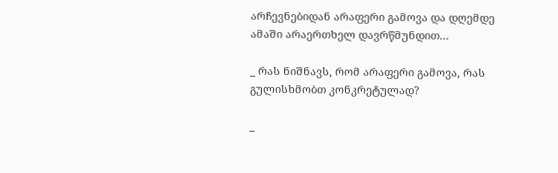არჩევნებიდან არაფერი გამოვა და დღემდე  ამაში არაერთხელ დავრწმუნდით…

_ რას ნიშნავს, რომ არაფერი გამოვა, რას გულისხმობთ კონკრეტულად?

_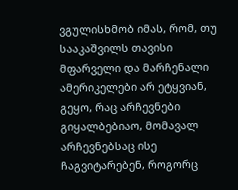ვგულისხმობ იმას, რომ, თუ სააკაშვილს თავისი მფარველი და მარჩენალი ამერიკელები არ ეტყვიან, გეყო, რაც არჩევნები გიყალბებიაო, მომავალ არჩევნებსაც ისე ჩაგვიტარებენ, როგორც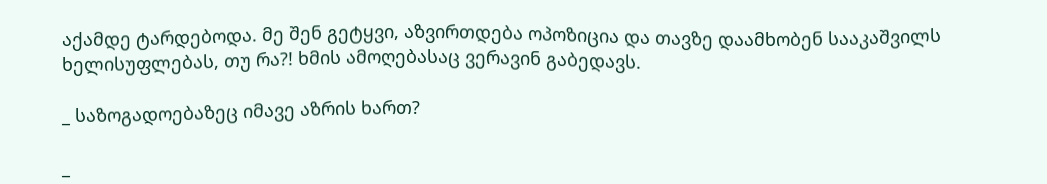აქამდე ტარდებოდა. მე შენ გეტყვი, აზვირთდება ოპოზიცია და თავზე დაამხობენ სააკაშვილს ხელისუფლებას, თუ რა?! ხმის ამოღებასაც ვერავინ გაბედავს.

_ საზოგადოებაზეც იმავე აზრის ხართ?

_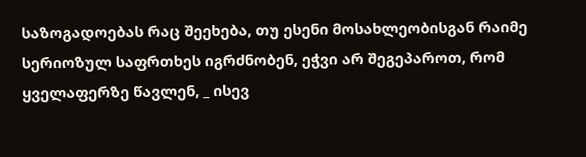საზოგადოებას რაც შეეხება, თუ ესენი მოსახლეობისგან რაიმე სერიოზულ საფრთხეს იგრძნობენ, ეჭვი არ შეგეპაროთ, რომ ყველაფერზე წავლენ, _ ისევ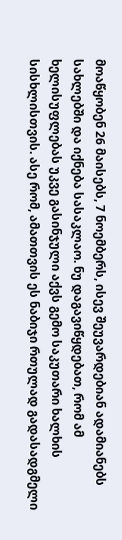მოაწყობენ 26 მაისებს, 7 ნოემბერს, ისევ შეუვარდებიან ადამიანებს სახლებში და იქნება სასაკლაო. ნუ დაგავიწყდებათ, რომ ამ ხელისუფლებას უკვე გასინჯული აქვს გემო საკუთარი ხალხის სისხლისთვის. ასე რომ, ამათთვის ეს ნაბიჯი რთულად გადასადგმელი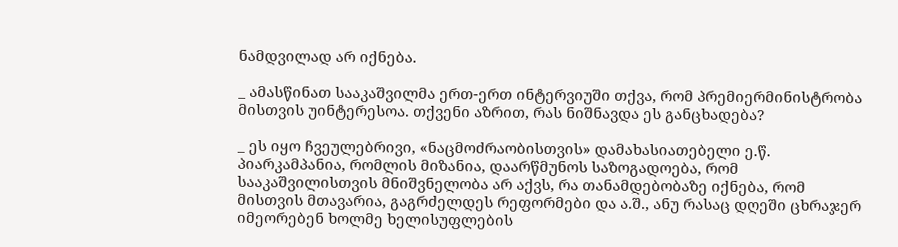ნამდვილად არ იქნება.

_ ამასწინათ სააკაშვილმა ერთ-ერთ ინტერვიუში თქვა, რომ პრემიერმინისტრობა მისთვის უინტერესოა. თქვენი აზრით, რას ნიშნავდა ეს განცხადება?

_ ეს იყო ჩვეულებრივი, «ნაცმოძრაობისთვის» დამახასიათებელი ე.წ. პიარკამპანია, რომლის მიზანია, დაარწმუნოს საზოგადოება, რომ სააკაშვილისთვის მნიშვნელობა არ აქვს, რა თანამდებობაზე იქნება, რომ მისთვის მთავარია, გაგრძელდეს რეფორმები და ა.შ., ანუ რასაც დღეში ცხრაჯერ იმეორებენ ხოლმე ხელისუფლების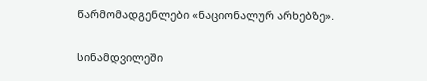წარმომადგენლები «ნაციონალურ არხებზე».

სინამდვილეში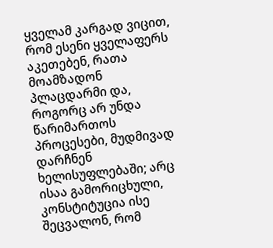ყველამ კარგად ვიცით, რომ ესენი ყველაფერს აკეთებენ, რათა მოამზადონ პლაცდარმი და, როგორც არ უნდა წარიმართოს პროცესები, მუდმივად დარჩნენ ხელისუფლებაში; არც ისაა გამორიცხული, კონსტიტუცია ისე შეცვალონ, რომ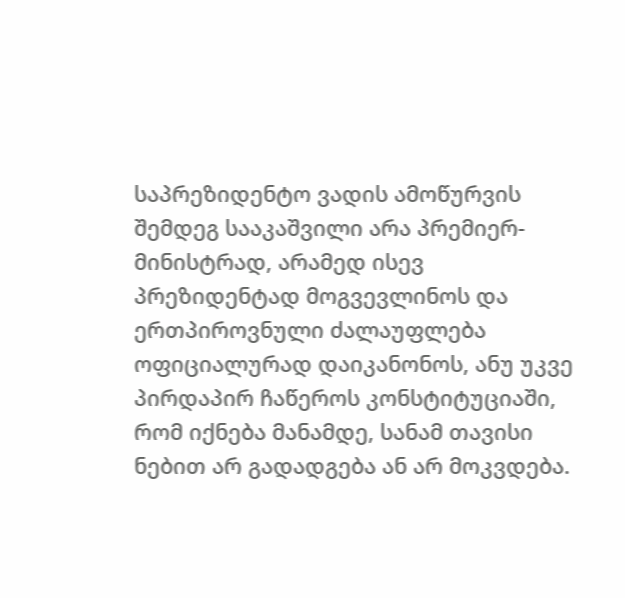საპრეზიდენტო ვადის ამოწურვის შემდეგ სააკაშვილი არა პრემიერ-მინისტრად, არამედ ისევ პრეზიდენტად მოგვევლინოს და ერთპიროვნული ძალაუფლება ოფიციალურად დაიკანონოს, ანუ უკვე პირდაპირ ჩაწეროს კონსტიტუციაში, რომ იქნება მანამდე, სანამ თავისი ნებით არ გადადგება ან არ მოკვდება.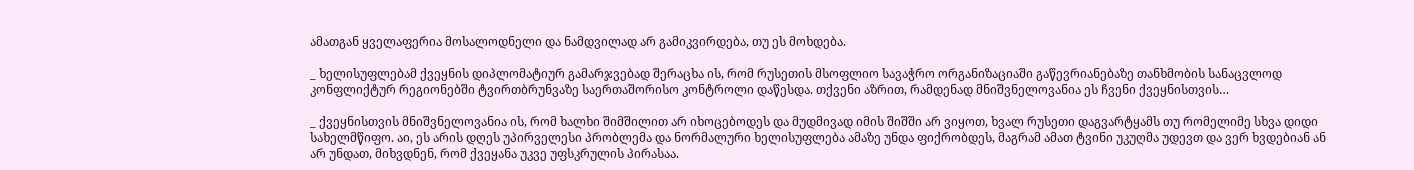ამათგან ყველაფერია მოსალოდნელი და ნამდვილად არ გამიკვირდება, თუ ეს მოხდება.

_ ხელისუფლებამ ქვეყნის დიპლომატიურ გამარჯვებად შერაცხა ის, რომ რუსეთის მსოფლიო სავაჭრო ორგანიზაციაში გაწევრიანებაზე თანხმობის სანაცვლოდ კონფლიქტურ რეგიონებში ტვირთბრუნვაზე საერთაშორისო კონტროლი დაწესდა. თქვენი აზრით, რამდენად მნიშვნელოვანია ეს ჩვენი ქვეყნისთვის…

_ ქვეყნისთვის მნიშვნელოვანია ის, რომ ხალხი შიმშილით არ იხოცებოდეს და მუდმივად იმის შიშში არ ვიყოთ, ხვალ რუსეთი დაგვარტყამს თუ რომელიმე სხვა დიდი სახელმწიფო. აი, ეს არის დღეს უპირველესი პრობლემა და ნორმალური ხელისუფლება ამაზე უნდა ფიქრობდეს, მაგრამ ამათ ტვინი უკუღმა უდევთ და ვერ ხვდებიან ან არ უნდათ, მიხვდნენ, რომ ქვეყანა უკვე უფსკრულის პირასაა.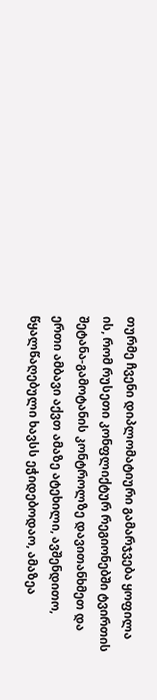თურმე ჩვენი დიპლომატიური გამარჯვება ყოფილა ის, რომ რუსეთი კონფლიქტურ რეგიონებში ტვირთის შეტანა-გამოტანის კონტროლზე დავითანხმეთ და ერთი ამბავი აქვთ ამაზე ატეხილი, ავშენდითო, წყალწაღებული ხავსს ეჭიდებოდაო, ამაზეა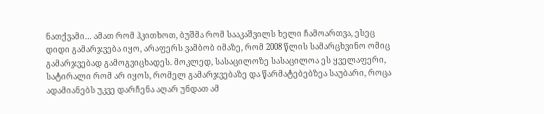ნათქვამი… ამათ რომ ჰკითხოთ, ბუშმა რომ სააკაშვილს ხელი ჩამოართვა, ესეც დიდი გამარჯვება იყო, არაფერს ვამბობ იმაზე, რომ 2008 წლის სამარცხვინო ომიც გამარჯვებად გამოგვიცხადეს. მოკლედ, სასაცილოზე სასაცილოა ეს ყველაფერი, სატირალი რომ არ იყოს, რომელ გამარჯვებაზე და წარმატებებზეა საუბარი, როცა ადამიანებს უკვე დარჩენა აღარ უნდათ ამ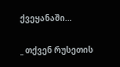ქვეყანაში…

_ თქვენ რუსეთის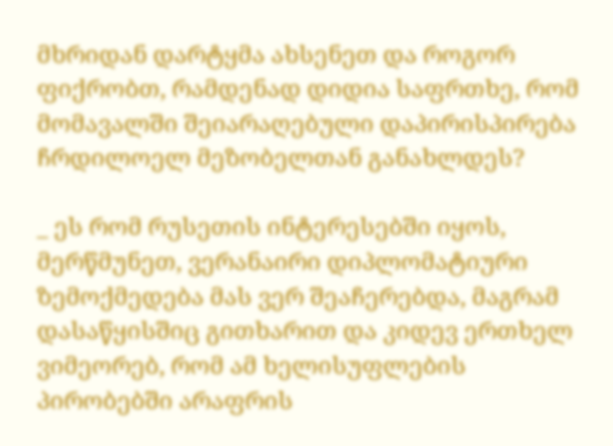მხრიდან დარტყმა ახსენეთ და როგორ ფიქრობთ, რამდენად დიდია საფრთხე, რომ მომავალში შეიარაღებული დაპირისპირება ჩრდილოელ მეზობელთან განახლდეს?

_ ეს რომ რუსეთის ინტერესებში იყოს, მერწმუნეთ, ვერანაირი დიპლომატიური ზემოქმედება მას ვერ შეაჩერებდა, მაგრამ დასაწყისშიც გითხარით და კიდევ ერთხელ ვიმეორებ, რომ ამ ხელისუფლების პირობებში არაფრის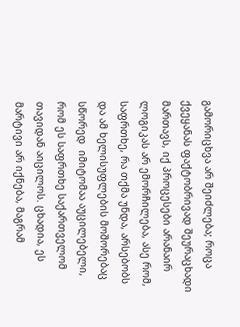გამორიცხვა არ შეიძლება; როცა ქვეყანას ფაქტობრივად შეურაცხადი მართავს, იქ პროცესები არანაირ ლოგიკას არ ემორჩილება, ასე რომ, საფრთხე, რა თქმა უნდა, არსებობს და ამ ხელისუფლების მოშორებაც სწორედ  იმიტომაა აუცილებელი, რომ ეს საფრთხე საქართველომ თავიდან აიცილოს. ცხადია, ეს მარტივი არ იქნება, მაგრამ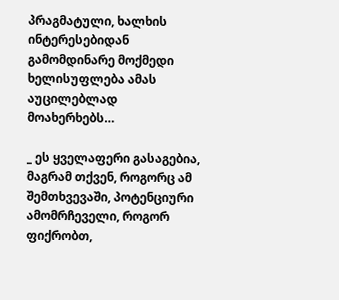პრაგმატული, ხალხის ინტერესებიდან გამომდინარე მოქმედი ხელისუფლება ამას აუცილებლად მოახერხებს…

_ ეს ყველაფერი გასაგებია, მაგრამ თქვენ, როგორც ამ შემთხვევაში, პოტენციური ამომრჩეველი, როგორ ფიქრობთ,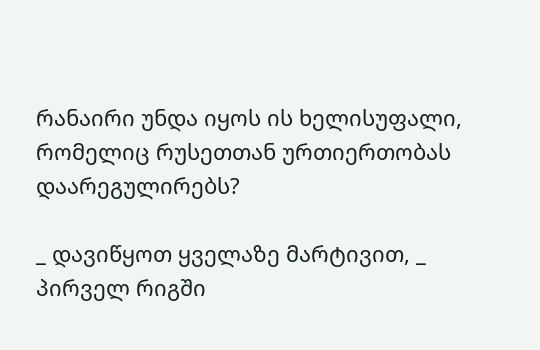რანაირი უნდა იყოს ის ხელისუფალი, რომელიც რუსეთთან ურთიერთობას დაარეგულირებს?

_ დავიწყოთ ყველაზე მარტივით, _ პირველ რიგში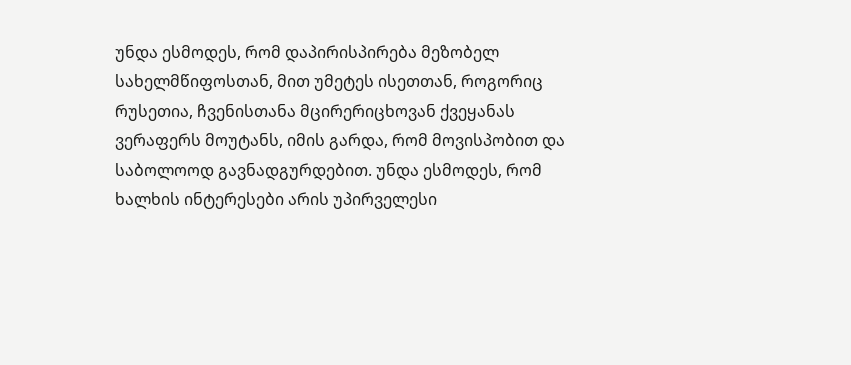უნდა ესმოდეს, რომ დაპირისპირება მეზობელ სახელმწიფოსთან, მით უმეტეს ისეთთან, როგორიც რუსეთია, ჩვენისთანა მცირერიცხოვან ქვეყანას ვერაფერს მოუტანს, იმის გარდა, რომ მოვისპობით და საბოლოოდ გავნადგურდებით. უნდა ესმოდეს, რომ ხალხის ინტერესები არის უპირველესი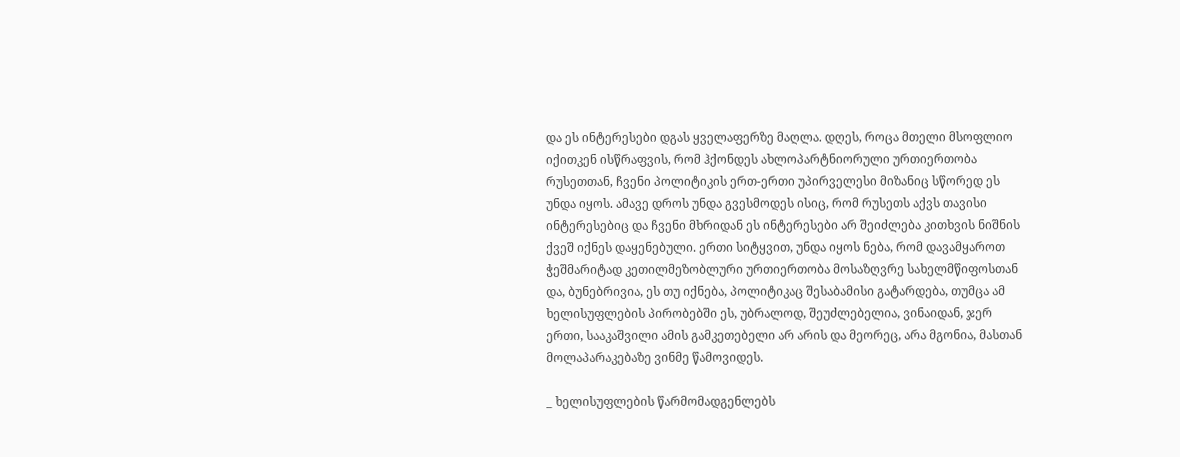და ეს ინტერესები დგას ყველაფერზე მაღლა. დღეს, როცა მთელი მსოფლიო იქითკენ ისწრაფვის, რომ ჰქონდეს ახლოპარტნიორული ურთიერთობა რუსეთთან, ჩვენი პოლიტიკის ერთ-ერთი უპირველესი მიზანიც სწორედ ეს უნდა იყოს. ამავე დროს უნდა გვესმოდეს ისიც, რომ რუსეთს აქვს თავისი ინტერესებიც და ჩვენი მხრიდან ეს ინტერესები არ შეიძლება კითხვის ნიშნის ქვეშ იქნეს დაყენებული. ერთი სიტყვით, უნდა იყოს ნება, რომ დავამყაროთ ჭეშმარიტად კეთილმეზობლური ურთიერთობა მოსაზღვრე სახელმწიფოსთან და, ბუნებრივია, ეს თუ იქნება, პოლიტიკაც შესაბამისი გატარდება, თუმცა ამ ხელისუფლების პირობებში ეს, უბრალოდ, შეუძლებელია, ვინაიდან, ჯერ ერთი, სააკაშვილი ამის გამკეთებელი არ არის და მეორეც, არა მგონია, მასთან მოლაპარაკებაზე ვინმე წამოვიდეს.

_ ხელისუფლების წარმომადგენლებს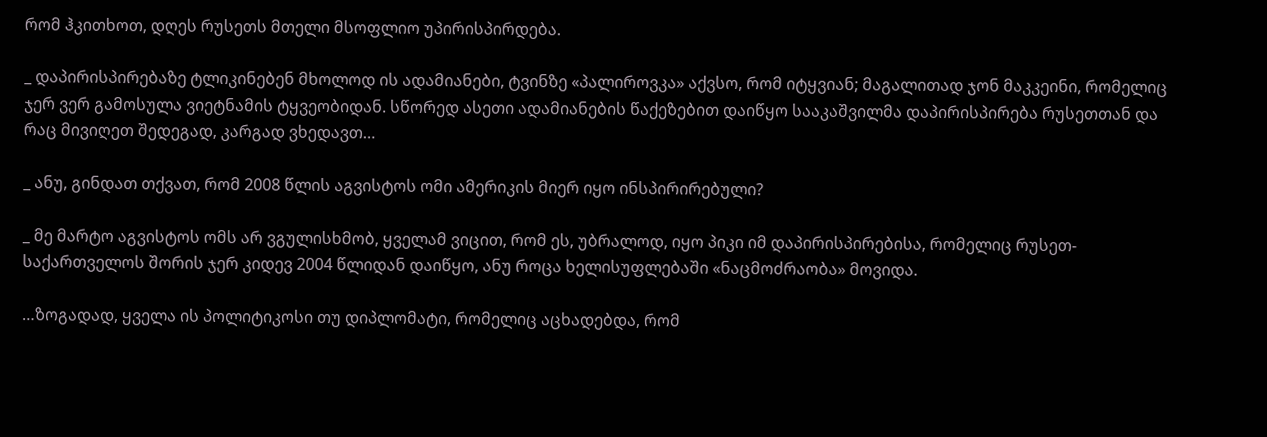რომ ჰკითხოთ, დღეს რუსეთს მთელი მსოფლიო უპირისპირდება.

_ დაპირისპირებაზე ტლიკინებენ მხოლოდ ის ადამიანები, ტვინზე «პალიროვკა» აქვსო, რომ იტყვიან; მაგალითად ჯონ მაკკეინი, რომელიც ჯერ ვერ გამოსულა ვიეტნამის ტყვეობიდან. სწორედ ასეთი ადამიანების წაქეზებით დაიწყო სააკაშვილმა დაპირისპირება რუსეთთან და რაც მივიღეთ შედეგად, კარგად ვხედავთ…

_ ანუ, გინდათ თქვათ, რომ 2008 წლის აგვისტოს ომი ამერიკის მიერ იყო ინსპირირებული?

_ მე მარტო აგვისტოს ომს არ ვგულისხმობ, ყველამ ვიცით, რომ ეს, უბრალოდ, იყო პიკი იმ დაპირისპირებისა, რომელიც რუსეთ-საქართველოს შორის ჯერ კიდევ 2004 წლიდან დაიწყო, ანუ როცა ხელისუფლებაში «ნაცმოძრაობა» მოვიდა.

…ზოგადად, ყველა ის პოლიტიკოსი თუ დიპლომატი, რომელიც აცხადებდა, რომ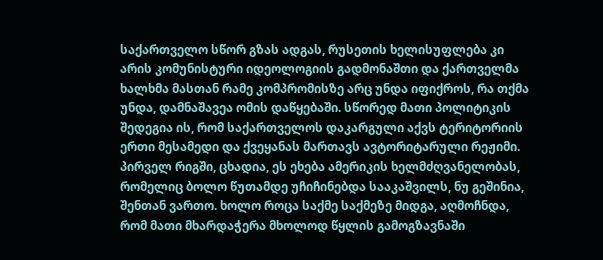საქართველო სწორ გზას ადგას, რუსეთის ხელისუფლება კი არის კომუნისტური იდეოლოგიის გადმონაშთი და ქართველმა ხალხმა მასთან რამე კომპრომისზე არც უნდა იფიქროს, რა თქმა უნდა, დამნაშავეა ომის დაწყებაში. სწორედ მათი პოლიტიკის შედეგია ის, რომ საქართველოს დაკარგული აქვს ტერიტორიის ერთი მესამედი და ქვეყანას მართავს ავტორიტარული რეჟიმი. პირველ რიგში, ცხადია, ეს ეხება ამერიკის ხელმძღვანელობას, რომელიც ბოლო წუთამდე უჩიჩინებდა სააკაშვილს, ნუ გეშინია, შენთან ვართო. ხოლო როცა საქმე საქმეზე მიდგა, აღმოჩნდა, რომ მათი მხარდაჭერა მხოლოდ წყლის გამოგზავნაში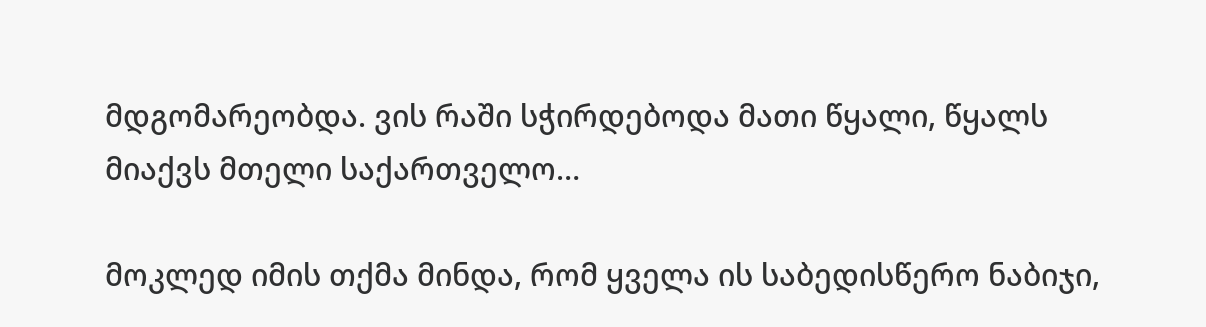მდგომარეობდა. ვის რაში სჭირდებოდა მათი წყალი, წყალს მიაქვს მთელი საქართველო…

მოკლედ იმის თქმა მინდა, რომ ყველა ის საბედისწერო ნაბიჯი,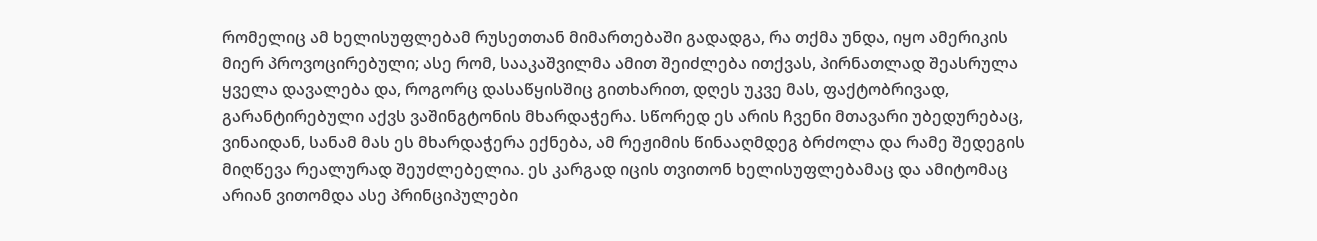რომელიც ამ ხელისუფლებამ რუსეთთან მიმართებაში გადადგა, რა თქმა უნდა, იყო ამერიკის მიერ პროვოცირებული; ასე რომ, სააკაშვილმა ამით შეიძლება ითქვას, პირნათლად შეასრულა ყველა დავალება და, როგორც დასაწყისშიც გითხარით, დღეს უკვე მას, ფაქტობრივად, გარანტირებული აქვს ვაშინგტონის მხარდაჭერა. სწორედ ეს არის ჩვენი მთავარი უბედურებაც, ვინაიდან, სანამ მას ეს მხარდაჭერა ექნება, ამ რეჟიმის წინააღმდეგ ბრძოლა და რამე შედეგის მიღწევა რეალურად შეუძლებელია. ეს კარგად იცის თვითონ ხელისუფლებამაც და ამიტომაც არიან ვითომდა ასე პრინციპულები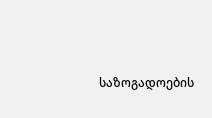საზოგადოების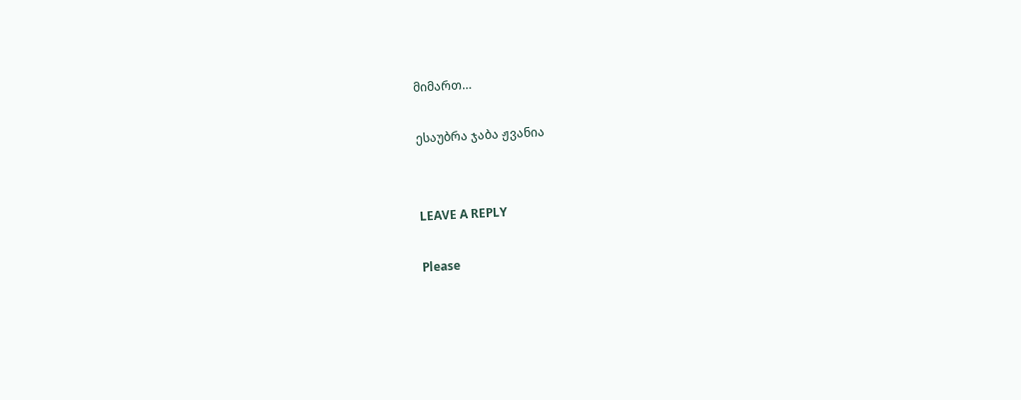მიმართ…

ესაუბრა ჯაბა ჟვანია


LEAVE A REPLY

Please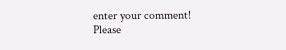enter your comment!
Please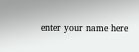enter your name here